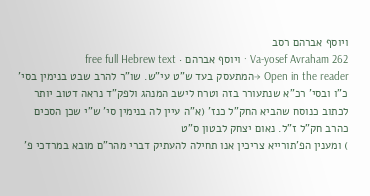ויוסף אברהם רסב
Va-yosef Avraham 262 · ויוסף אברהם · free full Hebrew text
Open in the reader →המתעסק בעד ש"ט עי"ש. שו"ר להרב שבט בנימין בסי' כ"ו ובסי' רכ"א שנתעורר בזה וטרח לישב המנהג ולפק"ד נראה דטוב יותר לכתוב כנוסח שהביא החק"ל כנז' (א"ה עיין לה בנימין סי' ש"י שכן הסכים כהרב חק"ל ז"ל. נאום יצחק לבטון ס"ט
) ומענין הפ'תורייא צריכין אנו תחילה להעתיק דברי מהר"ם מובא במרדכי פ'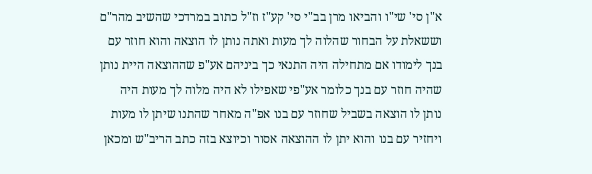א"ן סי' שי"ו והביאו מרן בב"י סי' קע"ז וז"ל כתוב במרדכי שהשיב מהר"ם וששאלת על הבחור שהלוה לך מעות ואתה נותן לו הוצאה והוא חוזר עם בנך לימודו אם מתחילה היה התנאי כך ביניהם אע"פ שההוצאה היית נותן שהיה חוזר עם בנך כלומר אע"פי שאפילו לא היה מלוה לך מעות היה נותן לו הוצאה בשביל שחוזר עם בנו אפ"ה מאחר שהתנו שיתן לו מעות ויחזיר עם בנו והוא יתן לו ההוצאה אסור וכיוצא בזה כתב הריב"ש ומכאן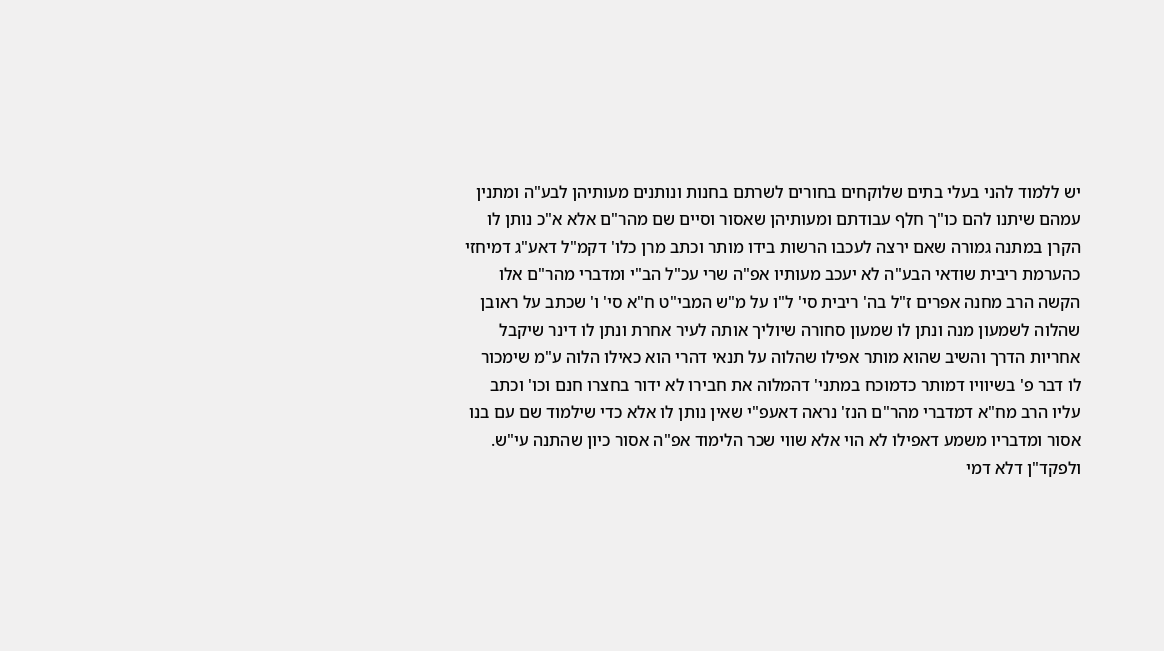יש ללמוד להני בעלי בתים שלוקחים בחורים לשרתם בחנות ונותנים מעותיהן לבע"ה ומתנין עמהם שיתנו להם כו"ך חלף עבודתם ומעותיהן שאסור וסיים שם מהר"ם אלא א"כ נותן לו הקרן במתנה גמורה שאם ירצה לעכבו הרשות בידו מותר וכתב מרן כלו' דקמ"ל דאע"ג דמיחזי כהערמת ריבית שודאי הבע"ה לא יעכב מעותיו אפ"ה שרי עכ"ל הב"י ומדברי מהר"ם אלו הקשה הרב מחנה אפרים ז"ל בה' ריבית סי' ל"ו על מ"ש המבי"ט ח"א סי' ו' שכתב על ראובן שהלוה לשמעון מנה ונתן לו שמעון סחורה שיוליך אותה לעיר אחרת ונתן לו דינר שיקבל אחריות הדרך והשיב שהוא מותר אפילו שהלוה על תנאי דהרי הוא כאילו הלוה ע"מ שימכור לו דבר פ' בשיוויו דמותר כדמוכח במתני' דהמלוה את חבירו לא ידור בחצרו חנם וכו' וכתב עליו הרב מח"א דמדברי מהר"ם הנז' נראה דאעפ"י שאין נותן לו אלא כדי שילמוד שם עם בנו אסור ומדבריו משמע דאפילו לא הוי אלא שווי שכר הלימוד אפ"ה אסור כיון שהתנה עי"ש. ולפקד"ן דלא דמי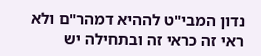נדון המבי"ט לההיא דמהר"ם ולא ראי זה כראי זה ובתחילה יש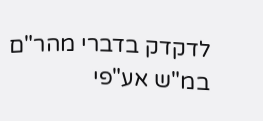לדקדק בדברי מהר"ם במ"ש אע"פי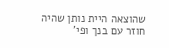שהוצאה היית נותן שהיה חוזר עם בנך ופי'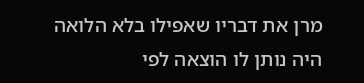מרן את דבריו שאפילו בלא הלואה היה נותן לו הוצאה לפי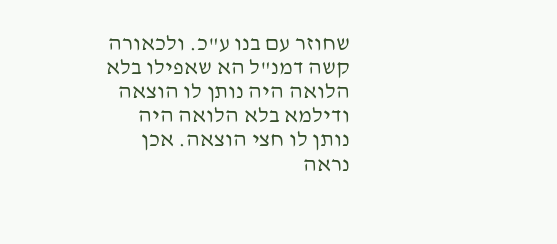שחוזר עם בנו ע"כ. ולכאורה קשה דמנ"ל הא שאפילו בלא הלואה היה נותן לו הוצאה ודילמא בלא הלואה היה נותן לו חצי הוצאה. אכן נראה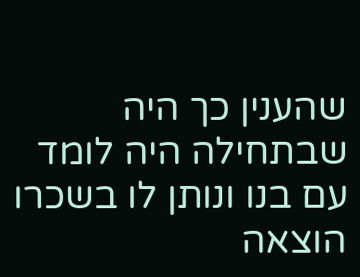שהענין כך היה שבתחילה היה לומד עם בנו ונותן לו בשכרו הוצאה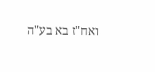ואח"ז בא בע"ה